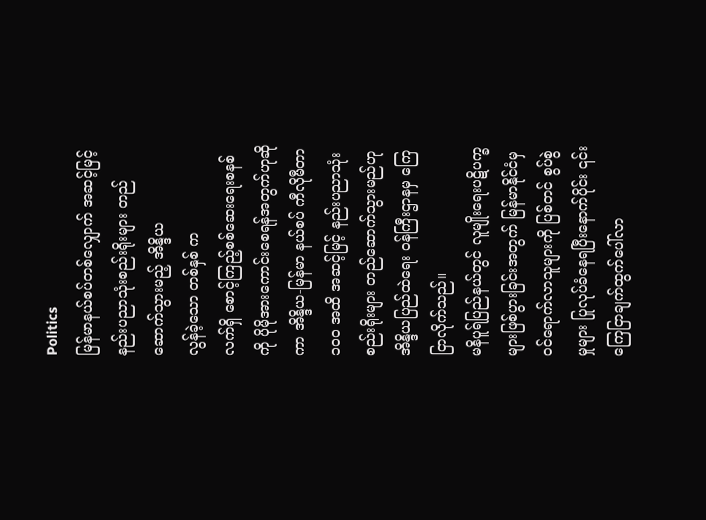Politics
မြန်မာနယ်စပ်တစ်လျှောက် အဆင့်မြင့်နည်းပညာသုံးစည်းရိုးများ တည်ဆောက်သွားမည့် အိန္ဒိယ
လွန်ခဲ့သော တစ်နှစ် က
လက်ရှိ စောင့်ကြည့်စစ်ဆေးရေးစနစ်ကို ပိုမိုအားကောင်းစေရန်အတွက်ဟုဆိုကာ အိန္ဒိယ-မြန်မာ နယ်စပ် ကီလိုမီတာ ၁၀၀ အထိ အဆင့်မြင့် နည်းပညာသုံး စည်းရိုးများ တည်ဆောက်သွားမည်ဟု အိန္ဒိယပြည်ထဲရေး ဝန်ကြီးဌာနမှ ကြေငြာလိုက်သည်။
မနိပူရ်ပြည်နယ်တွင် လူမျိုးရေးပဋိပက္ခများဖြစ်ပွားခြင်းအတွက် မြန်မာနိုင်ငံမှ ဝင်ရောက်လာသူများကို ပြစ်တင် စွပ်စွဲမှုများ ပြုလုပ်ခံနေရပြီးနောက်ပိုင်း ၎င်းကြေငြာချက်ထွက်ပေါ်လာ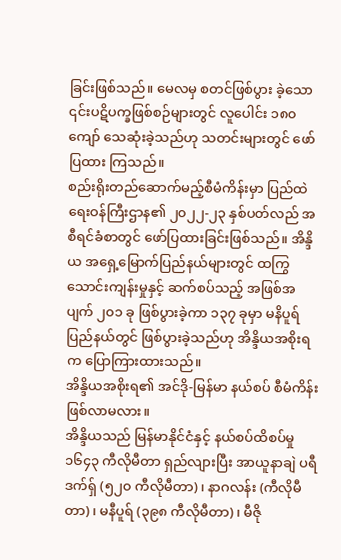ခြင်းဖြစ်သည်။ မေလမှ စတင်ဖြစ်ပွား ခဲ့သော ၎င်းပဋိပက္ခဖြစ်စဉ်များတွင် လူပေါင်း ၁၈၀ ကျော် သေဆုံးခဲ့သည်ဟု သတင်းများတွင် ဖော်ပြထား ကြသည်။
စည်းရိုးတည်ဆောက်မည့်စီမံကိန်းမှာ ပြည်ထဲရေးဝန်ကြီးဌာန၏ ၂၀၂၂-၂၃ နှစ်ပတ်လည် အစီရင်ခံစာတွင် ဖော်ပြထားခြင်းဖြစ်သည်။ အိန္ဒိယ အရှေ့မြောက်ပြည်နယ်များတွင် ထကြွ သောင်းကျန်းမှုနှင့် ဆက်စပ်သည့် အဖြစ်အပျက် ၂၀၁ ခု ဖြစ်ပွားခဲ့ကာ ၁၃၇ ခုမှာ မနိပူရ်ပြည်နယ်တွင် ဖြစ်ပွားခဲ့သည်ဟု အိန္ဒိယအစိုးရက ပြောကြားထားသည်။
အိန္ဒိယအစိုးရ၏ အင်ဒို-မြန်မာ နယ်စပ် စီမံကိန်းဖြစ်လာမလား။
အိန္ဒိယသည် မြန်မာနိုင်ငံနှင့် နယ်စပ်ထိစပ်မှု ၁၆၄၃ ကီလိုမီတာ ရှည်လျားပြီး အာယူနာချဲ ပရီဒက်ရှ် (၅၂၀ ကီလိုမီတာ)၊ နာဂလန်း (ကီလိုမီတာ)၊ မနီပူရ် (၃၉၈ ကီလိုမီတာ)၊ မီဇို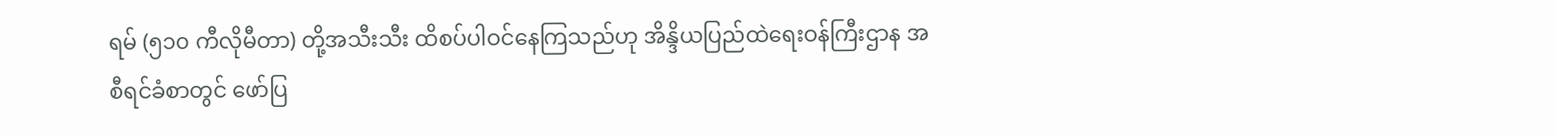ရမ် (၅၁၀ ကီလိုမီတာ) တို့အသီးသီး ထိစပ်ပါဝင်နေကြသည်ဟု အိန္ဒိယပြည်ထဲရေးဝန်ကြီးဌာန အစီရင်ခံစာတွင် ဖော်ပြ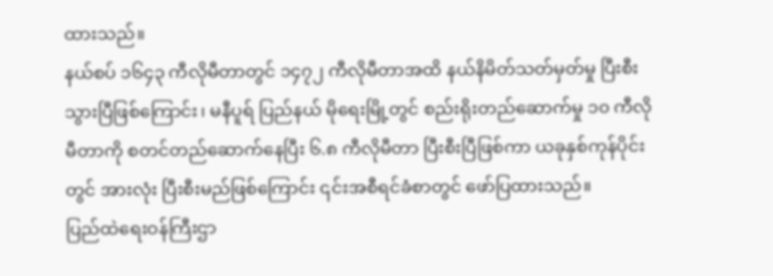ထားသည်။
နယ်စပ် ၁၆၄၃ ကီလိုမီတာတွင် ၁၄၇၂ ကီလိုမီတာအထိ နယ်နိမိတ်သတ်မှတ်မှု ပြီးစီးသွားပြီဖြစ်ကြောင်း၊ မနီပူရ် ပြည်နယ် မိုရေးမြို့တွင် စည်းရိုးတည်ဆောက်မှု ၁၀ ကီလိုမီတာကို စတင်တည်ဆောက်နေပြီး ၆.၈ ကီလိုမီတာ ပြီးစီးပြီဖြစ်ကာ ယခုနှစ်ကုန်ပိုင်းတွင် အားလုံး ပြီးစီးမည်ဖြစ်ကြောင်း ၎င်းအစီရင်ခံစာတွင် ဖော်ပြထားသည်။
ပြည်ထဲရေးဝန်ကြီးဌာ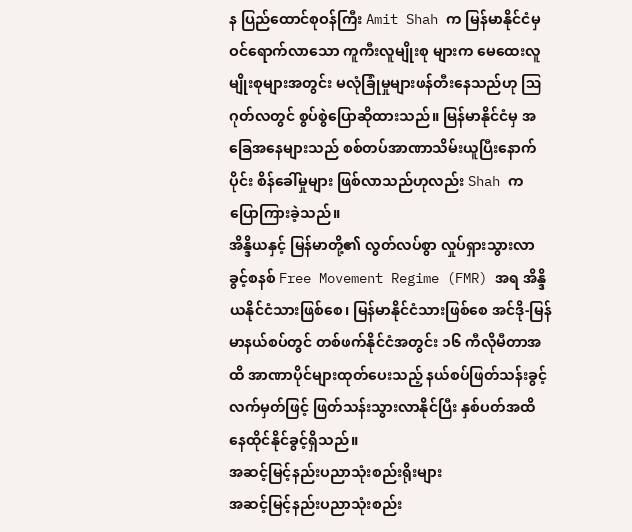န ပြည်ထောင်စုဝန်ကြီး Amit Shah က မြန်မာနိုင်ငံမှ ဝင်ရောက်လာသော ကူကီးလူမျိုးစု များက မေထေးလူမျိုးစုများအတွင်း မလုံခြုံမှုများဖန်တီးနေသည်ဟု ဩဂုတ်လတွင် စွပ်စွဲပြောဆိုထားသည်။ မြန်မာနိုင်ငံမှ အခြေအနေများသည် စစ်တပ်အာဏာသိမ်းယူပြီးနောက်ပိုင်း စိန်ခေါ်မှုများ ဖြစ်လာသည်ဟုလည်း Shah က ပြောကြားခဲ့သည်။
အိန္ဒိယနှင့် မြန်မာတို့၏ လွတ်လပ်စွာ လှုပ်ရှားသွားလာခွင့်စနစ် Free Movement Regime (FMR) အရ အိန္ဒိယနိုင်ငံသားဖြစ်စေ၊ မြန်မာနိုင်ငံသားဖြစ်စေ အင်ဒို-မြန်မာနယ်စပ်တွင် တစ်ဖက်နိုင်ငံအတွင်း ၁၆ ကီလိုမီတာအထိ အာဏာပိုင်များထုတ်ပေးသည့် နယ်စပ်ဖြတ်သန်းခွင့်လက်မှတ်ဖြင့် ဖြတ်သန်းသွားလာနိုင်ပြီး နှစ်ပတ်အထိ နေထိုင်နိုင်ခွင့်ရှိသည်။
အဆင့်မြင့်နည်းပညာသုံးစည်းရိုးများ
အဆင့်မြင့်နည်းပညာသုံးစည်း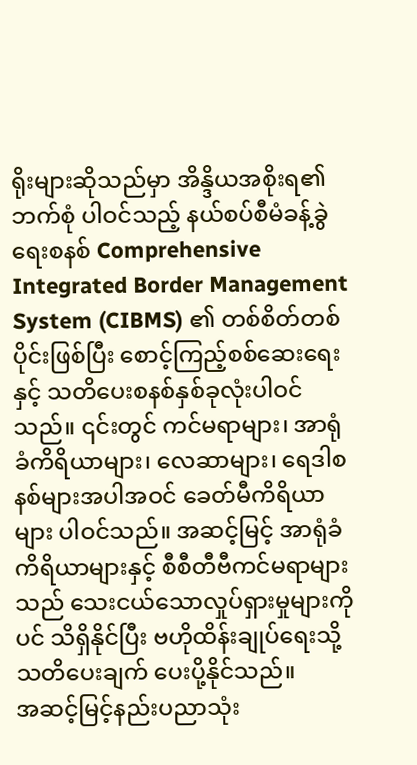ရိုးများဆိုသည်မှာ အိန္ဒိယအစိုးရ၏ ဘက်စုံ ပါဝင်သည့် နယ်စပ်စီမံခန့်ခွဲရေးစနစ် Comprehensive Integrated Border Management System (CIBMS) ၏ တစ်စိတ်တစ်ပိုင်းဖြစ်ပြီး စောင့်ကြည့်စစ်ဆေးရေးနှင့် သတိပေးစနစ်နှစ်ခုလုံးပါဝင်သည်။ ၎င်းတွင် ကင်မရာများ၊ အာရုံခံကိရိယာများ၊ လေဆာများ၊ ရေဒါစနစ်များအပါအဝင် ခေတ်မီကိရိယာများ ပါဝင်သည်။ အဆင့်မြင့် အာရုံခံကိရိယာများနှင့် စီစီတီဗီကင်မရာများသည် သေးငယ်သောလှုပ်ရှားမှုများကိုပင် သိရှိနိုင်ပြီး ဗဟိုထိန်းချုပ်ရေးသို့ သတိပေးချက် ပေးပို့နိုင်သည်။
အဆင့်မြင့်နည်းပညာသုံး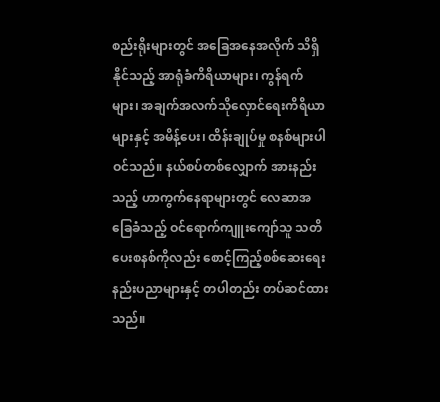စည်းရိုးများတွင် အခြေအနေအလိုက် သိရှိနိုင်သည့် အာရုံခံကိရိယာများ၊ ကွန်ရက်များ၊ အချက်အလက်သိုလှောင်ရေးကိရိယာများနှင့် အမိန့်ပေး၊ ထိန်းချုပ်မှု စနစ်များပါဝင်သည်။ နယ်စပ်တစ်လျှောက် အားနည်းသည့် ဟာကွက်နေရာများတွင် လေဆာအခြေခံသည့် ဝင်ရောက်ကျူးကျော်သူ သတိပေးစနစ်ကိုလည်း စောင့်ကြည့်စစ်ဆေးရေးနည်းပညာများနှင့် တပါတည်း တပ်ဆင်ထားသည်။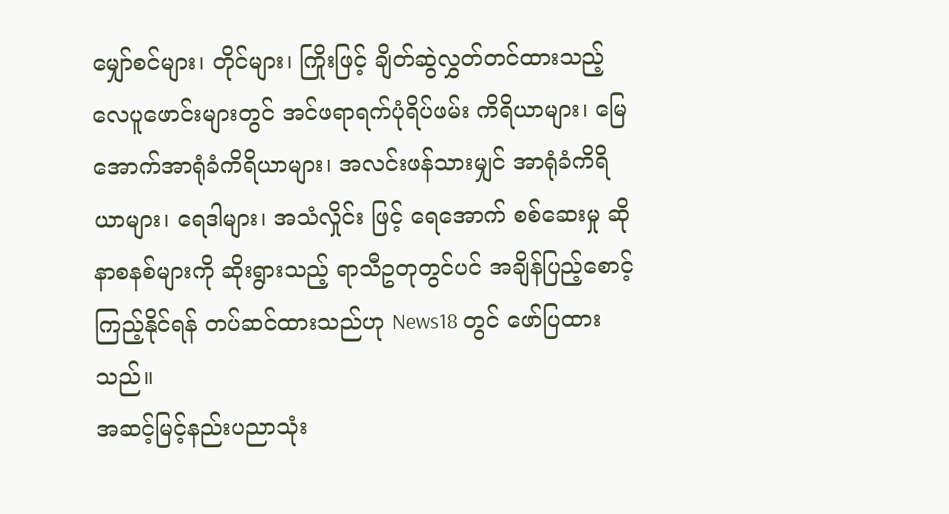မျှော်စင်များ၊ တိုင်များ၊ ကြိုးဖြင့် ချိတ်ဆွဲလွှတ်တင်ထားသည့် လေပူဖောင်းများတွင် အင်ဖရာရက်ပုံရိပ်ဖမ်း ကိရိယာများ၊ မြေအောက်အာရုံခံကိရိယာများ၊ အလင်းဖန်သားမျှင် အာရုံခံကိရိယာများ၊ ရေဒါများ၊ အသံလှိုင်း ဖြင့် ရေအောက် စစ်ဆေးမှု ဆိုနာစနစ်များကို ဆိုးရွားသည့် ရာသီဥတုတွင်ပင် အချိန်ပြည့်စောင့်ကြည့်နိုင်ရန် တပ်ဆင်ထားသည်ဟု News18 တွင် ဖော်ပြထားသည်။
အဆင့်မြင့်နည်းပညာသုံး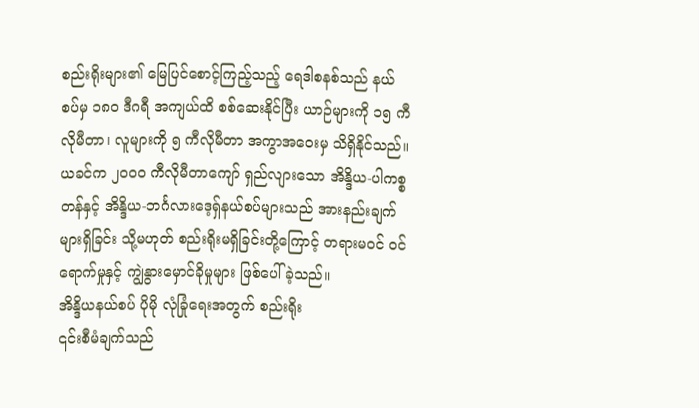စည်းရိုးများ၏ မြေပြင်စောင့်ကြည့်သည့် ရေဒါစနစ်သည် နယ်စပ်မှ ၁၈၀ ဒီဂရီ အကျယ်ထိ စစ်ဆေးနိုင်ပြီး ယာဉ်များကို ၁၅ ကီလိုမီတာ၊ လူများကို ၅ ကီလိုမီတာ အကွာအဝေးမှ သိရှိနိုင်သည်။
ယခင်က ၂၀၀၀ ကီလိုမီတာကျော် ရှည်လျားသော အိန္ဒိယ-ပါကစ္စတန်နှင့် အိန္ဒိယ-ဘင်္ဂလားဒေ့ရှ်နယ်စပ်များသည် အားနည်းချက်များရှိခြင်း သို့မဟုတ် စည်းရိုးမရှိခြင်းတို့ကြောင့် တရားမဝင် ဝင်ရောက်မှုနှင့် ကျွဲနွားမှောင်ခိုမှုများ ဖြစ်ပေါ်ခဲ့သည်။
အိန္ဒိယနယ်စပ် ပိုမို လုံခြုံရေးအတွက် စည်းရိုး
၎င်းစီမံချက်သည်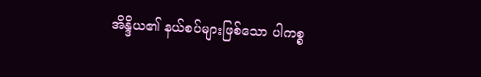အိန္ဒိယ၏ နယ်စပ်များဖြစ်သော ပါကစ္စ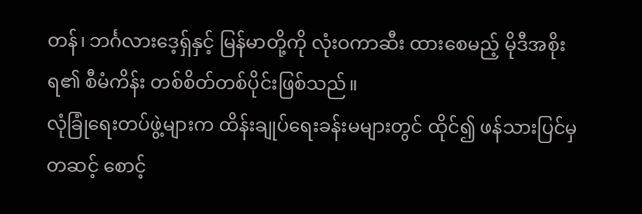တန်၊ ဘင်္ဂလားဒေ့ရှ်နှင့် မြန်မာတို့ကို လုံးဝကာဆီး ထားစေမည့် မိုဒီအစိုးရ၏ စီမံကိန်း တစ်စိတ်တစ်ပိုင်းဖြစ်သည်။
လုံခြုံရေးတပ်ဖွဲ့များက ထိန်းချုပ်ရေးခန်းမများတွင် ထိုင်၍ ဖန်သားပြင်မှတဆင့် စောင့်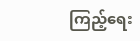ကြည့်ရေး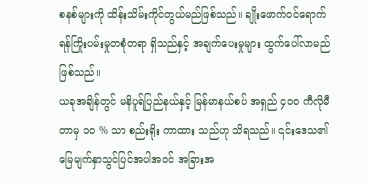စနစ်များကို ထိန်းသိမ်းကိုင်တွယ်မည်ဖြစ်သည်။ ချိုးဖောက်ဝင်ရောက်ရန်ကြိုးပမ်းမှုတစုံတရာ ရှိသည်နှင့် အချက်ပေးမှုများ ထွက်ပေါ်လာမည်ဖြစ်သည်။
ယခုအချိန်တွင် မနိပူရ်ပြည်နယ်နှင့် မြန်မာနယ်စပ် အရှည် ၄၀၀ ကီလိုမီတာမှ ၁၀ % သာ စည်းရိုး ကာထား သည်ဟု သိရသည်။ ၎င်းဒေသ၏ မြေမျက်နှာသွင်ပြင်အပါအဝင် အခြားအ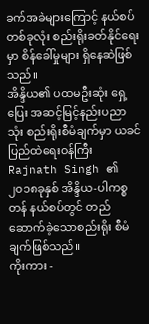ခက်အခဲများကြောင့် နယ်စပ် တစ်ခုလုံး စည်းရိုးခတ်နိုင်ရေးမှာ စိန်ခေါ်မှုများ ရှိနေဆဲဖြစ်သည်။
အိန္ဒိယ၏ ပထမဦးဆုံး ရှေ့ပြေး အဆင့်မြင့်နည်းပညာသုံး စည်းရိုးစီမံချက်မှာ ယခင် ပြည်ထဲရေးဝန်ကြီး Rajnath Singh ၏ ၂၀၁၈ခုနှစ် အိန္ဒိယ-ပါကစ္စတန် နယ်စပ်တွင် တည်ဆောက်ခဲ့သောစည်းရိုး စီမံချက်ဖြစ်သည်။
ကိုးကား -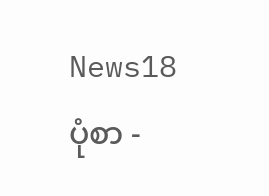News18
ပုံစာ -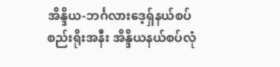အိန္ဒိယ-ဘင်္ဂလားဒေ့ရှ်နယ်စပ်စည်းရိုးအနီး အိန္ဒိယနယ်စပ်လုံ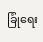ခြုံရေး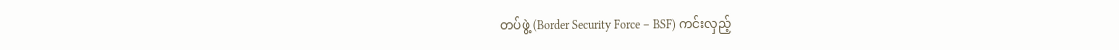တပ်ဖွဲ့ (Border Security Force – BSF) ကင်းလှည့်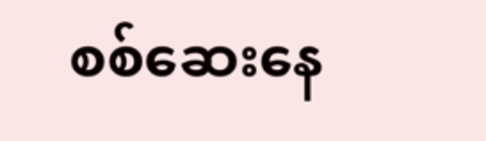စစ်ဆေးနေ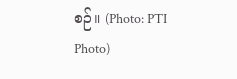စဉ်။ (Photo: PTI Photo)